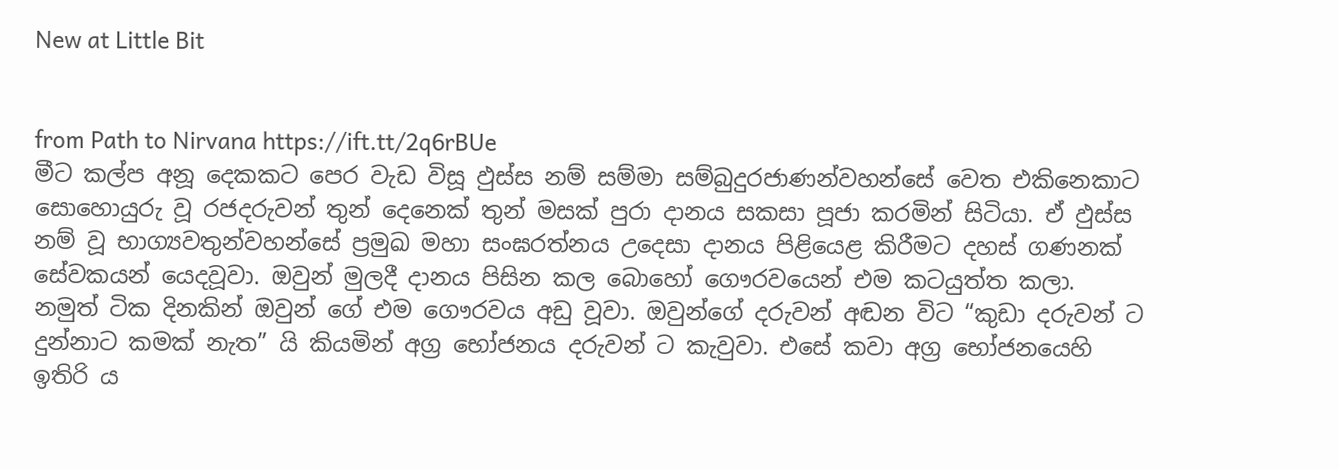New at Little Bit


from Path to Nirvana https://ift.tt/2q6rBUe
මීට කල්ප අනූ දෙකකට පෙර වැඩ විසූ ඵුස්ස නම් සම්මා සම්බුදුරජාණන්වහන්සේ වෙත එකිනෙකාට සොහොයුරු වූ රජදරුවන් තුන් දෙනෙක් තුන් මසක් පුරා දානය සකසා පූජා කරමින් සිටියා. ඒ ඵුස්ස නම් වූ භාග්‍යවතුන්වහන්සේ ප්‍රමුඛ මහා සංඝරත්නය උදෙසා දානය පිළියෙළ කිරීමට දහස් ගණනක් සේවකයන් යෙදවූවා. ඔවුන් මුලදී දානය පිසින කල බොහෝ ගෞරවයෙන් එම කටයුත්ත කලා.
නමුත් ටික දිනකින් ඔවුන් ගේ එම ගෞරවය අඩු වූවා. ඔවුන්ගේ දරුවන් අඬන විට “කුඩා දරුවන් ට දුන්නාට කමක් නැත” යි කියමින් අග්‍ර භෝජනය දරුවන් ට කැවුවා. එසේ කවා අග්‍ර භෝජනයෙහි ඉතිරි ය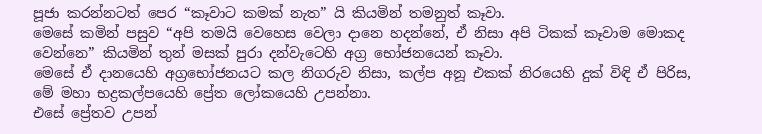පූජා කරන්නටත් පෙර “කෑවාට කමක් නැත” යි කියමින් තමනුත් කෑවා.
මෙසේ කමින් පසුව “අපි තමයි වෙහෙස වෙලා දානෙ හදන්නේ, ඒ නිසා අපි ටිකක් කෑවාම මොකද වෙන්නෙ” කියමින් තුන් මසක් පුරා දන්වැටෙහි අග්‍ර භෝජනයෙන් කෑවා.
මෙසේ ඒ දානයෙහි අග්‍රභෝජනයට කල නිගරුව නිසා, කල්ප අනූ එකක් නිරයෙහි දුක් විඳි ඒ පිරිස, මේ මහා භද්‍රකල්පයෙහි ප්‍රේත ලෝකයෙහි උපන්නා.
එසේ ප්‍රේතව උපන්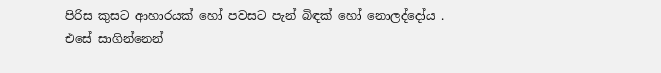පිරිස කුසට ආහාරයක් හෝ පවසට පැන් බිඳක් හෝ නොලද්දෝය .
එසේ සාගින්නෙන්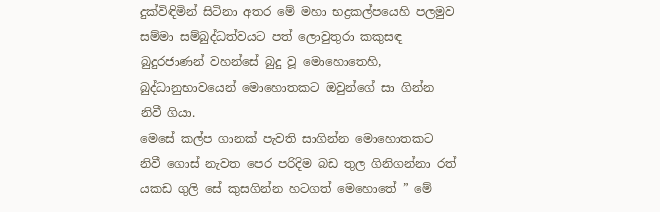දුක්විඳිමින් සිටිනා අතර මේ මහා භද්‍රකල්පයෙහි පලමුව සම්මා සම්බුද්ධත්වයට පත් ලොවුතුරා කකුසඳ බුදුරජාණන් වහන්සේ බුදු වූ මොහොතෙහි, බුද්ධානුභාවයෙන් මොහොතකට ඔවුන්ගේ සා ගින්න නිවී ගියා.
මෙසේ කල්ප ගානක් පැවති සාගින්න මොහොතකට නිවී ගොස් නැවත පෙර පරිදිම බඩ තුල ගිනිගන්නා රත් යකඩ ගුලි සේ කුසගින්න හටගත් මෙහොතේ ” මේ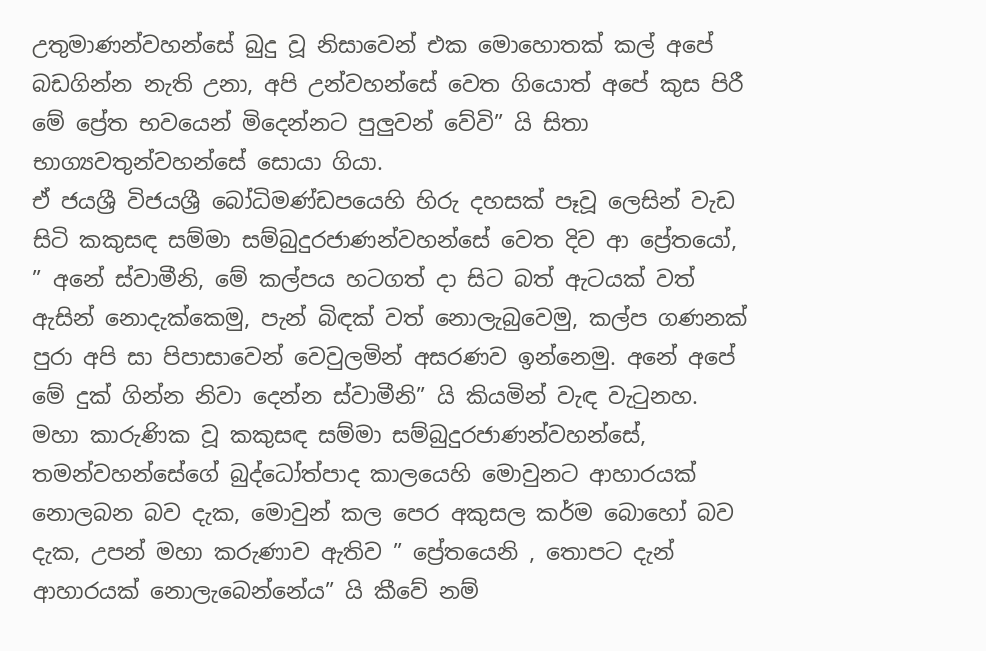උතුමාණන්වහන්සේ බුදු වූ නිසාවෙන් එක මොහොතක් කල් අපේ බඩගින්න නැති උනා, අපි උන්වහන්සේ වෙත ගියොත් අපේ කුස පිරී මේ ප්‍රේත භවයෙන් මිදෙන්නට පුලුවන් වේවි” යි සිතා භාග්‍යවතුන්වහන්සේ සොයා ගියා.
ඒ ජයශ්‍රී විජයශ්‍රී බෝධිමණ්ඩපයෙහි හිරු දහසක් පෑවූ ලෙසින් වැඩ සිටි කකුසඳ සම්මා සම්බුදුරජාණන්වහන්සේ වෙත දිව ආ ප්‍රේතයෝ, ” අනේ ස්වාමීනි, මේ කල්පය හටගත් දා සිට බත් ඇටයක් වත් ඇසින් නොදැක්කෙමු, පැන් බිඳක් වත් නොලැබුවෙමු, කල්ප ගණනක් පුරා අපි සා පිපාසාවෙන් වෙවුලමින් අසරණව ඉන්නෙමු. අනේ අපේ මේ දුක් ගින්න නිවා දෙන්න ස්වාමීනි” යි කියමින් වැඳ වැටුනහ.
මහා කාරුණික වූ කකුසඳ සම්මා සම්බුදුරජාණන්වහන්සේ, තමන්වහන්සේගේ බුද්ධෝත්පාද කාලයෙහි මොවුනට ආහාරයක් නොලබන බව දැක, මොවුන් කල පෙර අකුසල කර්ම බොහෝ බව දැක, උපන් මහා කරුණාව ඇතිව ” ප්‍රේතයෙනි , තොපට දැන් ආහාරයක් නොලැබෙන්නේය” යි කීවේ නම්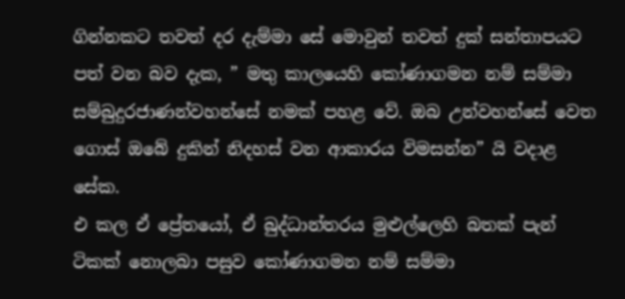ගින්නකට තවත් දර දැම්මා සේ මොවුන් තවත් දුක් සන්තාපයට පත් වන බව දැක, ” මතු කාලයෙහි කෝණාගමන නම් සම්මා සම්බුදුරජාණන්වහන්සේ නමක් පහළ වේ. ඔබ උන්වහන්සේ වෙත ගොස් ඔබේ දුකින් නිදහස් වන ආකාරය විමසන්න” යි වදාළ සේක.
එ කල ඒ ප්‍රේතයෝ, ඒ බුද්ධාන්තරය මුළුල්ලෙහි බතක් පැන් ටිකක් නොලබා පසුව කෝණාගමන නම් සම්මා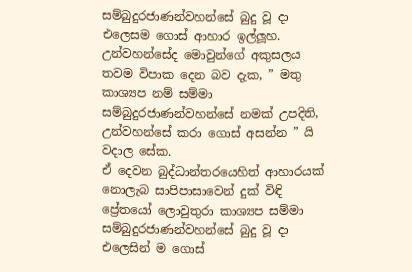සම්බුදුරජාණන්වහන්සේ බුදු වූ දා එලෙසම ගොස් ආහාර ඉල්ලූහ. උන්වහන්සේද මොවුන්ගේ අකුසලය තවම විපාක දෙන බව දැක, ” මතු කාශ්‍යප නම් සම්මා සම්බුදුරජාණන්වහන්සේ නමක් උපදිති, උන්වහන්සේ කරා ගොස් අසන්න ” යි වදාල සේක.
ඒ දෙවන බුද්ධාන්තරයෙහිත් ආහාරයක් නොලැබ සාපිපාසාවෙන් දුක් විඳි ප්‍රේතයෝ ලොවුතුරා කාශ්‍යප සම්මා සම්බුදුරජාණන්වහන්සේ බුදු වූ දා එලෙසින් ම ගොස්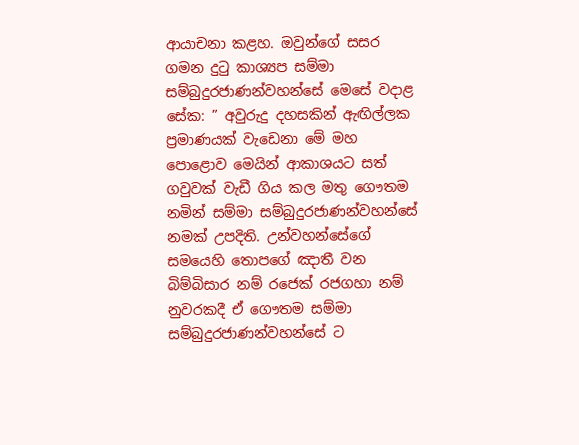ආයාචනා කළහ. ඔවුන්ගේ සසර ගමන දුටු කාශ්‍යප සම්මා සම්බුදුරජාණන්වහන්සේ මෙසේ වදාළ සේක: ” අවුරුදු දහසකින් ඇඟිල්ලක ප්‍රමාණයක් වැඩෙනා මේ මහ පොළොව මෙයින් ආකාශයට සත් ගවුවක් වැඩී ගිය කල මතු ගෞතම නමින් සම්මා සම්බුදුරජාණන්වහන්සේ නමක් උපදිති. උන්වහන්සේගේ සමයෙහි තොපගේ ඤාතී වන බිම්බිසාර නම් රජෙක් රජගහා නම් නුවරකදී ඒ ගෞතම සම්මා සම්බුදුරජාණන්වහන්සේ ට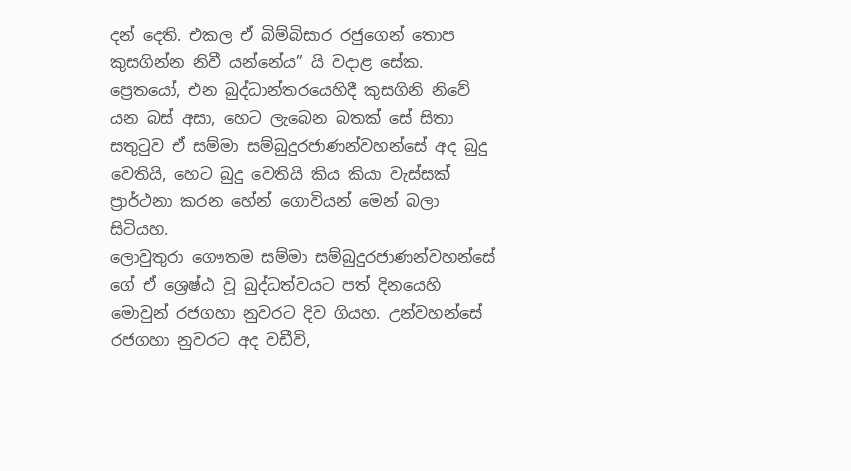දන් දෙති. එකල ඒ බිම්බිසාර රජුගෙන් තොප කුසගින්න නිවී යන්නේය” යි වදාළ සේක.
ප්‍රෙතයෝ, එන බුද්ධාන්තරයෙහිදී කුසගිනි නිවේ යන බස් අසා, හෙට ලැබෙන බතක් සේ සිතා සතුටුව ඒ සම්මා සම්බුදුරජාණන්වහන්සේ අද බුදු වෙතියි, හෙට බුදු වෙතියි කිය කියා වැස්සක් ප්‍රාර්ථනා කරන හේන් ගොවියන් මෙන් බලා සිටියහ.
ලොවුතුරා ගෞතම සම්මා සම්බුදුරජාණන්වහන්සේ ගේ ඒ ශ්‍රෙෂ්ඨ වූ බුද්ධත්වයට පත් දිනයෙහි මොවුන් රජගහා නුවරට දිව ගියහ. උන්වහන්සේ රජගහා නුවරට අද වඩීවි,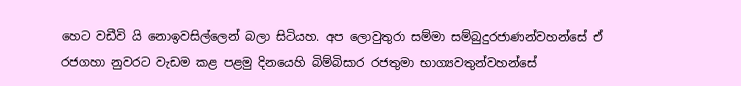හෙට වඩීවි යි නොඉවසිල්ලෙන් බලා සිටියහ. අප ලොවුතුරා සම්මා සම්බුදුරජාණන්වහන්සේ ඒ රජගහා නුවරට වැඩම කළ පළමු දිනයෙහි බිම්බිසාර රජතුමා භාග්‍යවතුන්වහන්සේ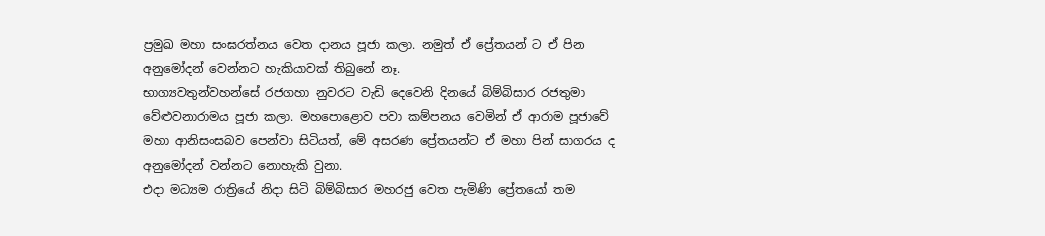ප්‍රමුඛ මහා සංඝරත්නය වෙත දානය පූජා කලා. නමුත් ඒ ප්‍රේතයන් ට ඒ පින අනුමෝදන් වෙන්නට හැකියාවක් තිබුනේ නෑ.
භාග්‍යවතුන්වහන්සේ රජගහා නුවරට වැඩි දෙවෙනි දිනයේ බිම්බිසාර රජතුමා වේළුවනාරාමය පූජා කලා. මහපොළොව පවා කම්පනය වෙමින් ඒ ආරාම පූජාවේ මහා ආනිසංසබව පෙන්වා සිටියත්, මේ අසරණ ප්‍රේතයන්ට ඒ මහා පින් සාගරය ද අනුමෝදන් වන්නට නොහැකි වුනා.
එදා මධ්‍යම රාත්‍රියේ නිදා සිටි බිම්බිසාර මහරජු වෙත පැමිණි ප්‍රේතයෝ තම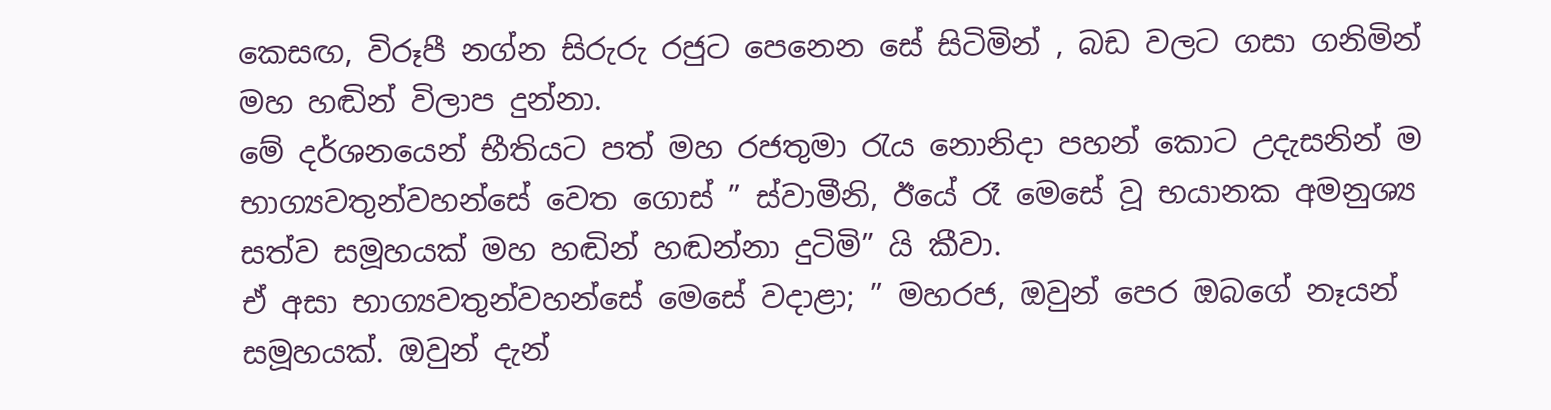කෙසඟ, විරූපී නග්න සිරුරු රජුට පෙනෙන සේ සිටිමින් , බඩ වලට ගසා ගනිමින් මහ හඬින් විලාප දුන්නා.
මේ දර්ශනයෙන් භීතියට පත් මහ රජතුමා රැය නොනිදා පහන් කොට උදැසනින් ම භාග්‍යවතුන්වහන්සේ වෙත ගොස් ” ස්වාමීනි, ඊයේ රෑ මෙසේ වූ භයානක අමනුශ්‍ය සත්ව සමූහයක් මහ හඬින් හඬන්නා දුටිමි” යි කීවා.
ඒ අසා භාග්‍යවතුන්වහන්සේ මෙසේ වදාළා; ” මහරජ, ඔවුන් පෙර ඔබගේ නෑයන් සමූහයක්. ඔවුන් දැන්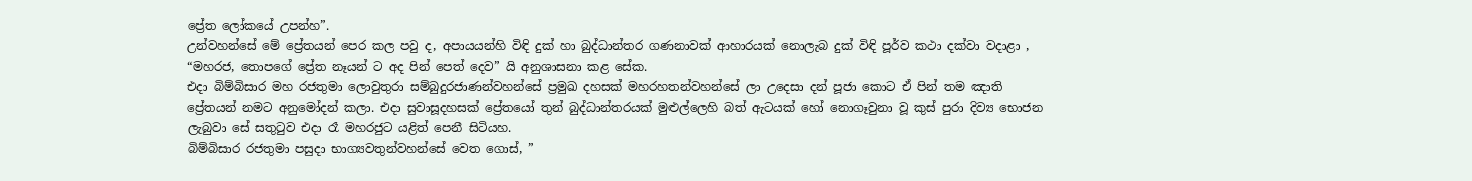ප්‍රේත ලෝකයේ උපන්හ”.
උන්වහන්සේ මේ ප්‍රේතයන් පෙර කල පවු ද, අපායයන්හි විඳි දුක් හා බුද්ධාන්තර ගණනාවක් ආහාරයක් නොලැබ දුක් විඳි පූර්ව කථා දක්වා වදාළා , “මහරජ, තොපගේ ප්‍රේත නෑයන් ට අද පින් පෙත් දෙව” යි අනුශාසනා කළ සේක.
එදා බිම්බිසාර මහ රජතුමා ලොවුතුරා සම්බුදුරජාණන්වහන්සේ ප්‍රමුඛ දහසක් මහරහතන්වහන්සේ ලා උදෙසා දන් පූජා කොට ඒ පින් තම ඤාති ප්‍රේතයන් නමට අනුමෝදන් කලා. එදා සුවාසූදහසක් ප්‍රේතයෝ තුන් බුද්ධාන්තරයක් මුළුල්ලෙහි බත් ඇටයක් හෝ නොගෑවුනා වූ කුස් පුරා දිව්‍ය භොජන ලැබුවා සේ සතුටුව එදා රෑ මහරජුට යළිත් පෙනී සිටියහ.
බිම්බිසාර රජතුමා පසුදා භාග්‍යවතුන්වහන්සේ වෙත ගොස්, ”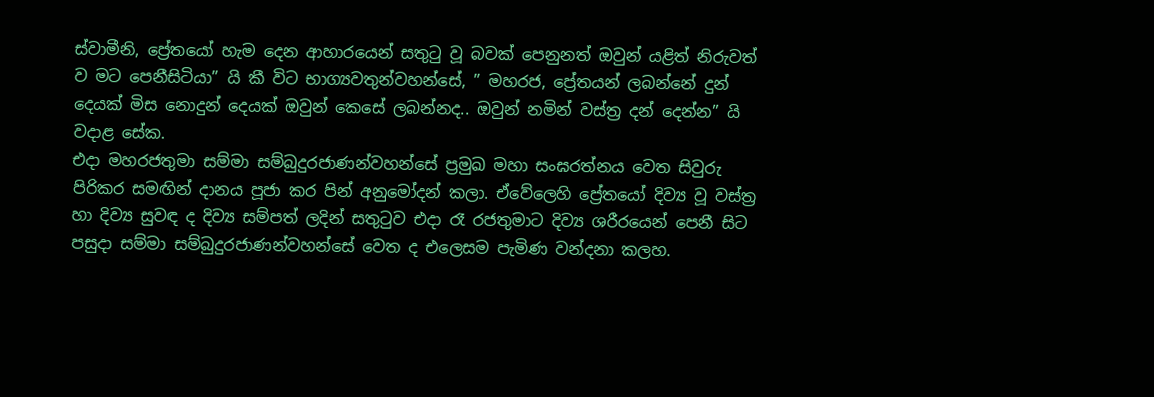ස්වාමීනි, ප්‍රේතයෝ හැම දෙන ආහාරයෙන් සතුටු වූ බවක් පෙනුනත් ඔවුන් යළිත් නිරුවත් ව මට පෙනීසිටියා” යි කී විට භාග්‍යවතුන්වහන්සේ, ” මහරජ, ප්‍රේතයන් ලබන්නේ දුන් දෙයක් මිස නොදුන් දෙයක් ඔවුන් කෙසේ ලබන්නද.. ඔවුන් නමින් වස්ත්‍ර දන් දෙන්න” යි වදාළ සේක.
එදා මහරජතුමා සම්මා සම්බුදුරජාණන්වහන්සේ ප්‍රමුඛ මහා සංඝරත්නය වෙත සිවුරු පිරිකර සමඟින් දානය පූජා කර පින් අනුමෝදන් කලා. ඒවේලෙහි ප්‍රේතයෝ දිව්‍ය වූ වස්ත්‍ර හා දිව්‍ය සුවඳ ද දිව්‍ය සම්පත් ලදින් සතුටුව එදා රෑ රජතුමාට දිව්‍ය ශරීරයෙන් පෙනී සිට පසුදා සම්මා සම්බුදුරජාණන්වහන්සේ වෙත ද එලෙසම පැමිණ වන්දනා කලහ.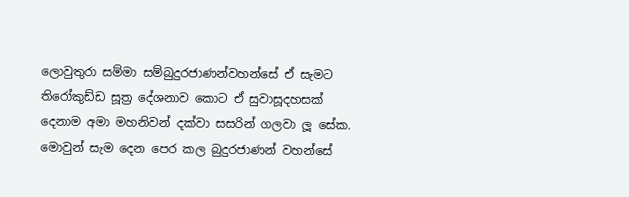ලොවුතුරා සම්මා සම්බුදුරජාණන්වහන්සේ ඒ සැමට තිරෝකුඩ්ඩ සූත්‍ර දේශනාව කොට ඒ සුවාසූදහසක් දෙනාම අමා මහනිවන් දක්වා සසරින් ගලවා ලූ සේක.
මොවුන් සැම දෙන පෙර කල බුදුරජාණන් වහන්සේ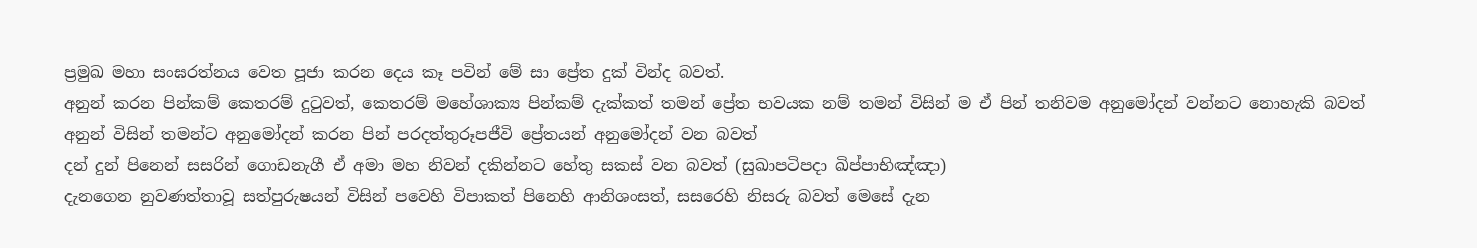ප්‍රමුඛ මහා සංඝරත්නය වෙත පූජා කරන දෙය කෑ පවින් මේ සා ප්‍රේත දුක් වින්ද බවත්.
අනුන් කරන පින්කම් කෙතරම් දුටුවත්, කෙතරම් මහේශාක්‍ය පින්කම් දැක්කත් තමන් ප්‍රේත භවයක නම් තමන් විසින් ම ඒ පින් තනිවම අනුමෝදන් වන්නට නොහැකි බවත්
අනුන් විසින් තමන්ට අනුමෝදන් කරන පින් පරදත්තුරූපජීවි ප්‍රේතයන් අනුමෝදන් වන බවත්
දන් දුන් පිනෙන් සසරින් ගොඩනැගී ඒ අමා මහ නිවන් දකින්නට හේතු සකස් වන බවත් (සුඛාපටිපදා ඛිප්පාභිඤ්ඤා)
දැනගෙන නුවණත්තාවූ සත්පුරුෂයන් විසින් පවෙහි විපාකත් පිනෙහි ආනිශංසත්, සසරෙහි නිසරු බවත් මෙසේ දැන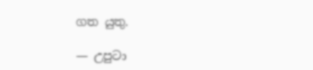ගත යුතු.

— උපුටා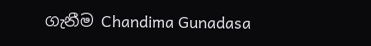ගැනීම Chandima Gunadasa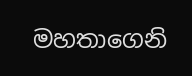මහතාගෙනි